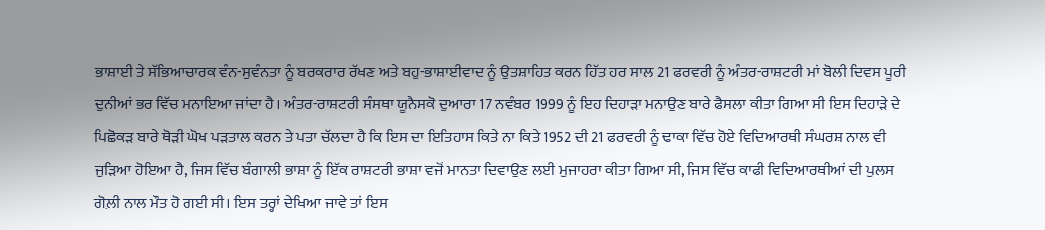ਭਾਸ਼ਾਈ ਤੇ ਸੱਭਿਆਚਾਰਕ ਵੰਨ-ਸੁਵੰਨਤਾ ਨੂੰ ਬਰਕਰਾਰ ਰੱਖਣ ਅਤੇ ਬਹੁ-ਭਾਸ਼ਾਈਵਾਦ ਨੂੰ ਉਤਸ਼ਾਹਿਤ ਕਰਨ ਹਿੱਤ ਹਰ ਸਾਲ 21 ਫਰਵਰੀ ਨੂੰ ਅੰਤਰ-ਰਾਸ਼ਟਰੀ ਮਾਂ ਬੋਲੀ ਦਿਵਸ ਪੂਰੀ ਦੁਨੀਆਂ ਭਰ ਵਿੱਚ ਮਨਾਇਆ ਜਾਂਦਾ ਹੈ। ਅੰਤਰ-ਰਾਸ਼ਟਰੀ ਸੰਸਥਾ ਯੂਨੈਸਕੋ ਦੁਆਰਾ 17 ਨਵੰਬਰ 1999 ਨੂੰ ਇਹ ਦਿਹਾੜਾ ਮਨਾਉਣ ਬਾਰੇ ਫੈਸਲਾ ਕੀਤਾ ਗਿਆ ਸੀ ਇਸ ਦਿਹਾੜੇ ਦੇ ਪਿਛੋਕੜ ਬਾਰੇ ਥੋੜੀ ਘੋਖ ਪੜਤਾਲ ਕਰਨ ਤੇ ਪਤਾ ਚੱਲਦਾ ਹੈ ਕਿ ਇਸ ਦਾ ਇਤਿਹਾਸ ਕਿਤੇ ਨਾ ਕਿਤੇ 1952 ਦੀ 21 ਫਰਵਰੀ ਨੂੰ ਢਾਕਾ ਵਿੱਚ ਹੋਏ ਵਿਦਿਆਰਥੀ ਸੰਘਰਸ਼ ਨਾਲ ਵੀ ਜੁੜਿਆ ਹੋਇਆ ਹੈ, ਜਿਸ ਵਿੱਚ ਬੰਗਾਲੀ ਭਾਸ਼ਾ ਨੂੰ ਇੱਕ ਰਾਸ਼ਟਰੀ ਭਾਸ਼ਾ ਵਜੋਂ ਮਾਨਤਾ ਦਿਵਾਉਣ ਲਈ ਮੁਜਾਹਰਾ ਕੀਤਾ ਗਿਆ ਸੀ, ਜਿਸ ਵਿੱਚ ਕਾਫੀ ਵਿਦਿਆਰਥੀਆਂ ਦੀ ਪੁਲਸ ਗੋਲ਼ੀ ਨਾਲ ਮੌਤ ਹੋ ਗਈ ਸੀ। ਇਸ ਤਰ੍ਹਾਂ ਦੇਖਿਆ ਜਾਵੇ ਤਾਂ ਇਸ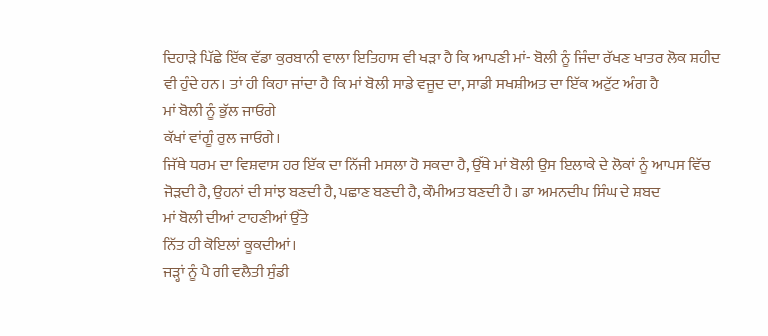ਦਿਹਾੜੇ ਪਿੱਛੇ ਇੱਕ ਵੱਡਾ ਕੁਰਬਾਨੀ ਵਾਲਾ ਇਤਿਹਾਸ ਵੀ ਖੜਾ ਹੈ ਕਿ ਆਪਣੀ ਮਾਂ- ਬੋਲੀ ਨੂੰ ਜਿੰਦਾ ਰੱਖਣ ਖਾਤਰ ਲੋਕ ਸ਼ਹੀਦ ਵੀ ਹੁੰਦੇ ਹਨ। ਤਾਂ ਹੀ ਕਿਹਾ ਜਾਂਦਾ ਹੈ ਕਿ ਮਾਂ ਬੋਲੀ ਸਾਡੇ ਵਜੂਦ ਦਾ, ਸਾਡੀ ਸਖਸ਼ੀਅਤ ਦਾ ਇੱਕ ਅਟੁੱਟ ਅੰਗ ਹੈ
ਮਾਂ ਬੋਲੀ ਨੂੰ ਭੁੱਲ ਜਾਓਗੇ
ਕੱਖਾਂ ਵਾਂਗੂੰ ਰੁਲ ਜਾਓਗੇ।
ਜਿੱਥੇ ਧਰਮ ਦਾ ਵਿਸ਼ਵਾਸ ਹਰ ਇੱਕ ਦਾ ਨਿੱਜੀ ਮਸਲਾ ਹੋ ਸਕਦਾ ਹੈ, ਉੱਥੇ ਮਾਂ ਬੋਲੀ ਉਸ ਇਲਾਕੇ ਦੇ ਲੋਕਾਂ ਨੂੰ ਆਪਸ ਵਿੱਚ ਜੋੜਦੀ ਹੈ, ਉਹਨਾਂ ਦੀ ਸਾਂਝ ਬਣਦੀ ਹੈ, ਪਛਾਣ ਬਣਦੀ ਹੈ, ਕੌਮੀਅਤ ਬਣਦੀ ਹੈ। ਡਾ ਅਮਨਦੀਪ ਸਿੰਘ ਦੇ ਸ਼ਬਦ
ਮਾਂ ਬੋਲੀ ਦੀਆਂ ਟਾਹਣੀਆਂ ਉੱਤੇ
ਨਿੱਤ ਹੀ ਕੋਇਲਾਂ ਕੂਕਦੀਆਂ।
ਜੜ੍ਹਾਂ ਨੂੰ ਪੈ ਗੀ ਵਲੈਤੀ ਸੁੰਡੀ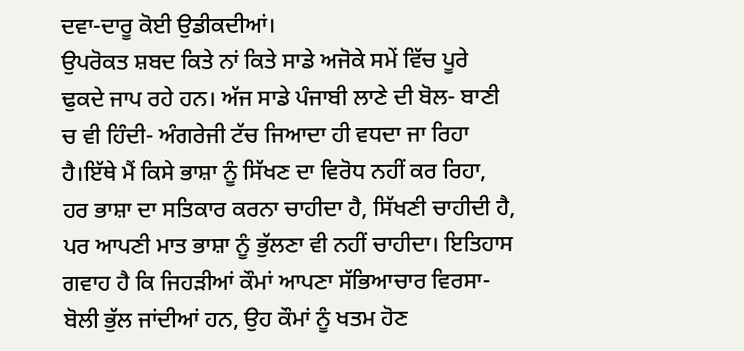ਦਵਾ-ਦਾਰੂ ਕੋਈ ਉਡੀਕਦੀਆਂ।
ਉਪਰੋਕਤ ਸ਼ਬਦ ਕਿਤੇ ਨਾਂ ਕਿਤੇ ਸਾਡੇ ਅਜੋਕੇ ਸਮੇਂ ਵਿੱਚ ਪੂਰੇ ਢੁਕਦੇ ਜਾਪ ਰਹੇ ਹਨ। ਅੱਜ ਸਾਡੇ ਪੰਜਾਬੀ ਲਾਣੇ ਦੀ ਬੋਲ- ਬਾਣੀ ਚ ਵੀ ਹਿੰਦੀ- ਅੰਗਰੇਜੀ ਟੱਚ ਜਿਆਦਾ ਹੀ ਵਧਦਾ ਜਾ ਰਿਹਾ ਹੈ।ਇੱਥੇ ਮੈਂ ਕਿਸੇ ਭਾਸ਼ਾ ਨੂੰ ਸਿੱਖਣ ਦਾ ਵਿਰੋਧ ਨਹੀਂ ਕਰ ਰਿਹਾ, ਹਰ ਭਾਸ਼ਾ ਦਾ ਸਤਿਕਾਰ ਕਰਨਾ ਚਾਹੀਦਾ ਹੈ, ਸਿੱਖਣੀ ਚਾਹੀਦੀ ਹੈ, ਪਰ ਆਪਣੀ ਮਾਤ ਭਾਸ਼ਾ ਨੂੰ ਭੁੱਲਣਾ ਵੀ ਨਹੀਂ ਚਾਹੀਦਾ। ਇਤਿਹਾਸ ਗਵਾਹ ਹੈ ਕਿ ਜਿਹੜੀਆਂ ਕੌਮਾਂ ਆਪਣਾ ਸੱਭਿਆਚਾਰ ਵਿਰਸਾ- ਬੋਲੀ ਭੁੱਲ ਜਾਂਦੀਆਂ ਹਨ, ਉਹ ਕੌਮਾਂ ਨੂੰ ਖਤਮ ਹੋਣ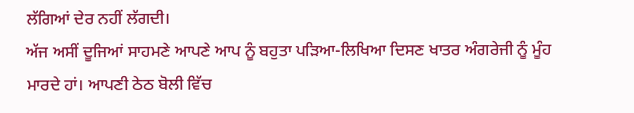ਲੱਗਿਆਂ ਦੇਰ ਨਹੀਂ ਲੱਗਦੀ।
ਅੱਜ ਅਸੀਂ ਦੂਜਿਆਂ ਸਾਹਮਣੇ ਆਪਣੇ ਆਪ ਨੂੰ ਬਹੁਤਾ ਪੜਿਆ-ਲਿਖਿਆ ਦਿਸਣ ਖਾਤਰ ਅੰਗਰੇਜੀ ਨੂੰ ਮੂੰਹ ਮਾਰਦੇ ਹਾਂ। ਆਪਣੀ ਠੇਠ ਬੋਲੀ ਵਿੱਚ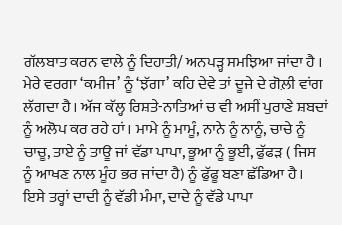ਗੱਲਬਾਤ ਕਰਨ ਵਾਲੇ ਨੂੰ ਦਿਹਾਤੀ/ ਅਨਪੜ੍ਹ ਸਮਝਿਆ ਜਾਂਦਾ ਹੈ । ਮੇਰੇ ਵਰਗਾ ‘ਕਮੀਜ’ ਨੂੰ ‘ਝੱਗਾ’ ਕਹਿ ਦੇਵੇ ਤਾਂ ਦੂਜੇ ਦੇ ਗੋਲ਼ੀ ਵਾਂਗ ਲੱਗਦਾ ਹੈ। ਅੱਜ ਕੱਲ੍ਹ ਰਿਸ਼ਤੇ-ਨਾਤਿਆਂ ਚ ਵੀ ਅਸੀਂ ਪੁਰਾਣੇ ਸ਼ਬਦਾਂ ਨੂੰ ਅਲੋਪ ਕਰ ਰਹੇ ਹਾਂ। ਮਾਮੇ ਨੂੰ ਮਾਮੂੰ, ਨਾਨੇ ਨੂੰ ਨਾਨੂੰ, ਚਾਚੇ ਨੂੰ ਚਾਚੂ, ਤਾਏ ਨੂੰ ਤਾਊ ਜਾਂ ਵੱਡਾ ਪਾਪਾ, ਭੂਆ ਨੂੰ ਭੂਈ, ਫੁੱਫੜ ( ਜਿਸ ਨੂੰ ਆਖਣ ਨਾਲ ਮੂੰਹ ਭਰ ਜਾਂਦਾ ਹੈ) ਨੂੰ ਫੁੱਫੂ ਬਣਾ ਛੱਡਿਆ ਹੈ। ਇਸੇ ਤਰ੍ਹਾਂ ਦਾਦੀ ਨੂੰ ਵੱਡੀ ਮੰਮਾ, ਦਾਦੇ ਨੂੰ ਵੱਡੇ ਪਾਪਾ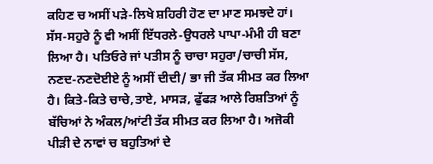ਕਹਿਣ ਚ ਅਸੀਂ ਪੜੇ-ਲਿਖੇ ਸ਼ਹਿਰੀ ਹੋਣ ਦਾ ਮਾਣ ਸਮਝਦੇ ਹਾਂ। ਸੱਸ-ਸਹੁਰੇ ਨੂੰ ਵੀ ਅਸੀਂ ਇੱਧਰਲੇ-ਉਧਰਲੇ ਪਾਪਾ-ਮੰਮੀ ਹੀ ਬਣਾ ਲਿਆ ਹੈ। ਪਤਿਓਰੇ ਜਾਂ ਪਤੀਸ ਨੂੰ ਚਾਚਾ ਸਹੁਰਾ/ਚਾਚੀ ਸੱਸ, ਨਣਦ-ਨਣਦੋਈਏ ਨੂੰ ਅਸੀਂ ਦੀਦੀ/ ਭਾ ਜੀ ਤੱਕ ਸੀਮਤ ਕਰ ਲਿਆ ਹੈ। ਕਿਤੇ-ਕਿਤੇ ਚਾਚੇ,ਤਾਏ, ਮਾਸੜ, ਫੁੱਫੜ ਆਲੇ ਰਿਸ਼ਤਿਆਂ ਨੂੰ ਬੱਚਿਆਂ ਨੇ ਅੰਕਲ/ਆਂਟੀ ਤੱਕ ਸੀਮਤ ਕਰ ਲਿਆ ਹੈ। ਅਜੋਕੀ ਪੀੜੀ ਦੇ ਨਾਵਾਂ ਚ ਬਹੁਤਿਆਂ ਦੇ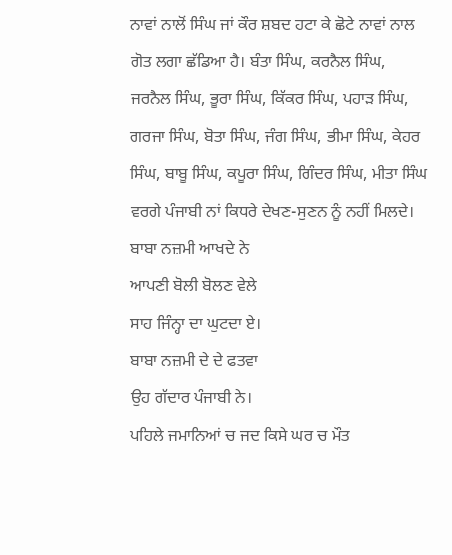ਨਾਵਾਂ ਨਾਲੋਂ ਸਿੰਘ ਜਾਂ ਕੌਰ ਸ਼ਬਦ ਹਟਾ ਕੇ ਛੋਟੇ ਨਾਵਾਂ ਨਾਲ ਗੋਤ ਲਗਾ ਛੱਡਿਆ ਹੈ। ਬੰਤਾ ਸਿੰਘ, ਕਰਨੈਲ ਸਿੰਘ, ਜਰਨੈਲ ਸਿੰਘ, ਭੂਰਾ ਸਿੰਘ, ਕਿੱਕਰ ਸਿੰਘ, ਪਹਾੜ ਸਿੰਘ, ਗਰਜਾ ਸਿੰਘ, ਬੋਤਾ ਸਿੰਘ, ਜੰਗ ਸਿੰਘ, ਭੀਮਾ ਸਿੰਘ, ਕੇਹਰ ਸਿੰਘ, ਬਾਬੂ ਸਿੰਘ, ਕਪੂਰਾ ਸਿੰਘ, ਗਿੰਦਰ ਸਿੰਘ, ਮੀਤਾ ਸਿੰਘ ਵਰਗੇ ਪੰਜਾਬੀ ਨਾਂ ਕਿਧਰੇ ਦੇਖਣ-ਸੁਣਨ ਨੂੰ ਨਹੀਂ ਮਿਲਦੇ।
ਬਾਬਾ ਨਜ਼ਮੀ ਆਖਦੇ ਨੇ
ਆਪਣੀ ਬੋਲੀ ਬੋਲਣ ਵੇਲੇ
ਸਾਹ ਜਿੰਨ੍ਹਾ ਦਾ ਘੁਟਦਾ ਏ।
ਬਾਬਾ ਨਜ਼ਮੀ ਦੇ ਦੇ ਫਤਵਾ
ਉਹ ਗੱਦਾਰ ਪੰਜਾਬੀ ਨੇ।
ਪਹਿਲੇ ਜਮਾਨਿਆਂ ਚ ਜਦ ਕਿਸੇ ਘਰ ਚ ਮੌਤ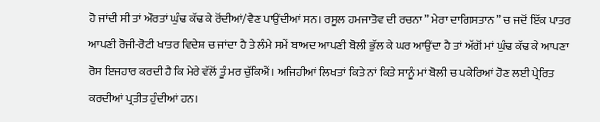ਹੋ ਜਾਂਦੀ ਸੀ ਤਾਂ ਔਰਤਾਂ ਘੁੰਢ ਕੱਢ ਕੇ ਰੋਂਦੀਆਂ/ਵੈਣ ਪਾਉਂਦੀਆਂ ਸਨ। ਰਸੂਲ ਹਮਜਾਤੋਵ ਦੀ ਰਚਨਾ ” ਮੇਰਾ ਦਾਗਿਸਤਾਨ ” ਚ ਜਦੋਂ ਇੱਕ ਪਾਤਰ ਆਪਣੀ ਰੋਜੀ-ਰੋਟੀ ਖਾਤਰ ਵਿਦੇਸ਼ ਚ ਜਾਂਦਾ ਹੈ ਤੇ ਲੰਮੇ ਸਮੇਂ ਬਾਅਦ ਆਪਣੀ ਬੋਲੀ ਭੁੱਲ ਕੇ ਘਰ ਆਉਂਦਾ ਹੈ ਤਾਂ ਅੱਗੋਂ ਮਾਂ ਘੁੰਢ ਕੱਢ ਕੇ ਆਪਣਾ ਰੋਸ ਇਜਹਾਰ ਕਰਦੀ ਹੈ ਕਿ ਮੇਰੇ ਵੱਲੋਂ ਤੂੰ ਮਰ ਚੁੱਕਿਐਂ। ਅਜਿਹੀਆਂ ਲਿਖਤਾਂ ਕਿਤੇ ਨਾਂ ਕਿਤੇ ਸਾਨੂੰ ਮਾਂ ਬੋਲੀ ਚ ਪਕੇਰਿਆਂ ਹੋਣ ਲਈ ਪ੍ਰੇਰਿਤ ਕਰਦੀਆਂ ਪ੍ਰਤੀਤ ਹੁੰਦੀਆਂ ਹਨ।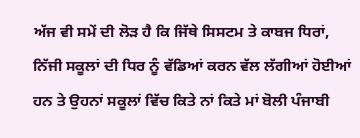ਅੱਜ ਵੀ ਸਮੇਂ ਦੀ ਲੋੜ ਹੈ ਕਿ ਜਿੱਥੇ ਸਿਸਟਮ ਤੇ ਕਾਬਜ ਧਿਰਾਂ, ਨਿੱਜੀ ਸਕੂਲਾਂ ਦੀ ਧਿਰ ਨੂੰ ਵੱਡਿਆਂ ਕਰਨ ਵੱਲ ਲੱਗੀਆਂ ਹੋਈਆਂ ਹਨ ਤੇ ਉਹਨਾਂ ਸਕੂਲਾਂ ਵਿੱਚ ਕਿਤੇ ਨਾਂ ਕਿਤੇ ਮਾਂ ਬੋਲੀ ਪੰਜਾਬੀ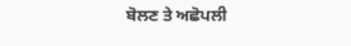ਬੋਲਣ ਤੇ ਅਛੋਪਲੀ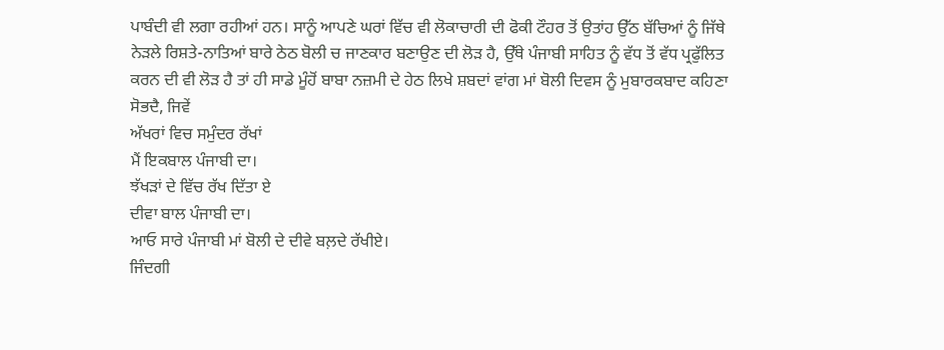ਪਾਬੰਦੀ ਵੀ ਲਗਾ ਰਹੀਆਂ ਹਨ। ਸਾਨੂੰ ਆਪਣੇ ਘਰਾਂ ਵਿੱਚ ਵੀ ਲੋਕਾਚਾਰੀ ਦੀ ਫੋਕੀ ਟੌਹਰ ਤੋਂ ਉਤਾਂਹ ਉੱਠ ਬੱਚਿਆਂ ਨੂੰ ਜਿੱਥੇ ਨੇੜਲੇ ਰਿਸ਼ਤੇ-ਨਾਤਿਆਂ ਬਾਰੇ ਠੇਠ ਬੋਲੀ ਚ ਜਾਣਕਾਰ ਬਣਾਉਣ ਦੀ ਲੋੜ ਹੈ, ਉੱਥੇ ਪੰਜਾਬੀ ਸਾਹਿਤ ਨੂੰ ਵੱਧ ਤੋਂ ਵੱਧ ਪ੍ਰਫੁੱਲਿਤ ਕਰਨ ਦੀ ਵੀ ਲੋੜ ਹੈ ਤਾਂ ਹੀ ਸਾਡੇ ਮੂੰਹੋਂ ਬਾਬਾ ਨਜ਼ਮੀ ਦੇ ਹੇਠ ਲਿਖੇ ਸ਼ਬਦਾਂ ਵਾਂਗ ਮਾਂ ਬੋਲੀ ਦਿਵਸ ਨੂੰ ਮੁਬਾਰਕਬਾਦ ਕਹਿਣਾ ਸੋਭਦੈ, ਜਿਵੇਂ
ਅੱਖਰਾਂ ਵਿਚ ਸਮੁੰਦਰ ਰੱਖਾਂ
ਮੈਂ ਇਕਬਾਲ ਪੰਜਾਬੀ ਦਾ।
ਝੱਖੜਾਂ ਦੇ ਵਿੱਚ ਰੱਖ ਦਿੱਤਾ ਏ
ਦੀਵਾ ਬਾਲ ਪੰਜਾਬੀ ਦਾ।
ਆਓ ਸਾਰੇ ਪੰਜਾਬੀ ਮਾਂ ਬੋਲੀ ਦੇ ਦੀਵੇ ਬਲ਼ਦੇ ਰੱਖੀਏ।
ਜਿੰਦਗੀ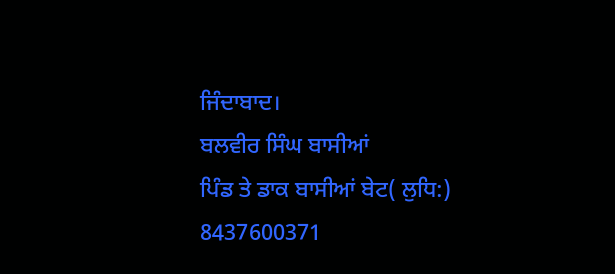ਜਿੰਦਾਬਾਦ।
ਬਲਵੀਰ ਸਿੰਘ ਬਾਸੀਆਂ
ਪਿੰਡ ਤੇ ਡਾਕ ਬਾਸੀਆਂ ਬੇਟ( ਲੁਧਿ:)
8437600371